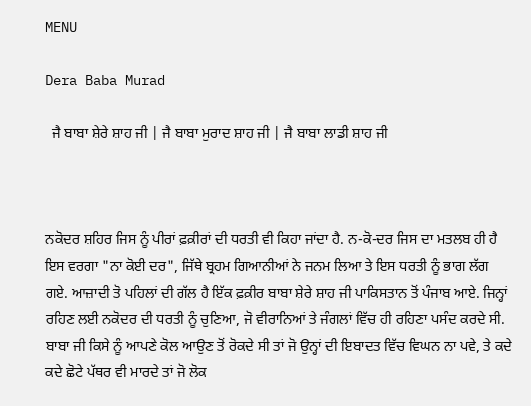MENU

Dera Baba Murad

  ਜੈ ਬਾਬਾ ਸ਼ੇਰੇ ਸ਼ਾਹ ਜੀ | ਜੈ ਬਾਬਾ ਮੁਰਾਦ ਸ਼ਾਹ ਜੀ | ਜੈ ਬਾਬਾ ਲਾਡੀ ਸ਼ਾਹ ਜੀ



ਨਕੋਦਰ ਸ਼ਹਿਰ ਜਿਸ ਨੂੰ ਪੀਰਾਂ ਫ਼ਕ਼ੀਰਾਂ ਦੀ ਧਰਤੀ ਵੀ ਕਿਹਾ ਜਾਂਦਾ ਹੈ. ਨ-ਕੋ-ਦਰ ਜਿਸ ਦਾ ਮਤਲਬ ਹੀ ਹੈ ਇਸ ਵਰਗਾ "ਨਾ ਕੋਈ ਦਰ", ਜਿੱਥੇ ਬ੍ਰਹਮ ਗਿਆਨੀਆਂ ਨੇ ਜਨਮ ਲਿਆ ਤੇ ਇਸ ਧਰਤੀ ਨੂੰ ਭਾਗ ਲੱਗ ਗਏ. ਆਜ਼ਾਦੀ ਤੋ ਪਹਿਲਾਂ ਦੀ ਗੱਲ ਹੈ ਇੱਕ ਫ਼ਕ਼ੀਰ ਬਾਬਾ ਸ਼ੇਰੇ ਸ਼ਾਹ ਜੀ ਪਾਕਿਸਤਾਨ ਤੋਂ ਪੰਜਾਬ ਆਏ. ਜਿਨ੍ਹਾਂ ਰਹਿਣ ਲਈ ਨਕੋਦਰ ਦੀ ਧਰਤੀ ਨੂੰ ਚੁਣਿਆ, ਜੋ ਵੀਰਾਨਿਆਂ ਤੇ ਜੰਗਲਾਂ ਵਿੱਚ ਹੀ ਰਹਿਣਾ ਪਸੰਦ ਕਰਦੇ ਸੀ. ਬਾਬਾ ਜੀ ਕਿਸੇ ਨੂੰ ਆਪਣੇ ਕੋਲ ਆਉਣ ਤੋਂ ਰੋਕਦੇ ਸੀ ਤਾਂ ਜੋ ਉਨ੍ਹਾਂ ਦੀ ਇਬਾਦਤ ਵਿੱਚ ਵਿਘਨ ਨਾ ਪਵੇ, ਤੇ ਕਦੇ ਕਦੇ ਛੋਟੇ ਪੱਥਰ ਵੀ ਮਾਰਦੇ ਤਾਂ ਜੋ ਲੋਕ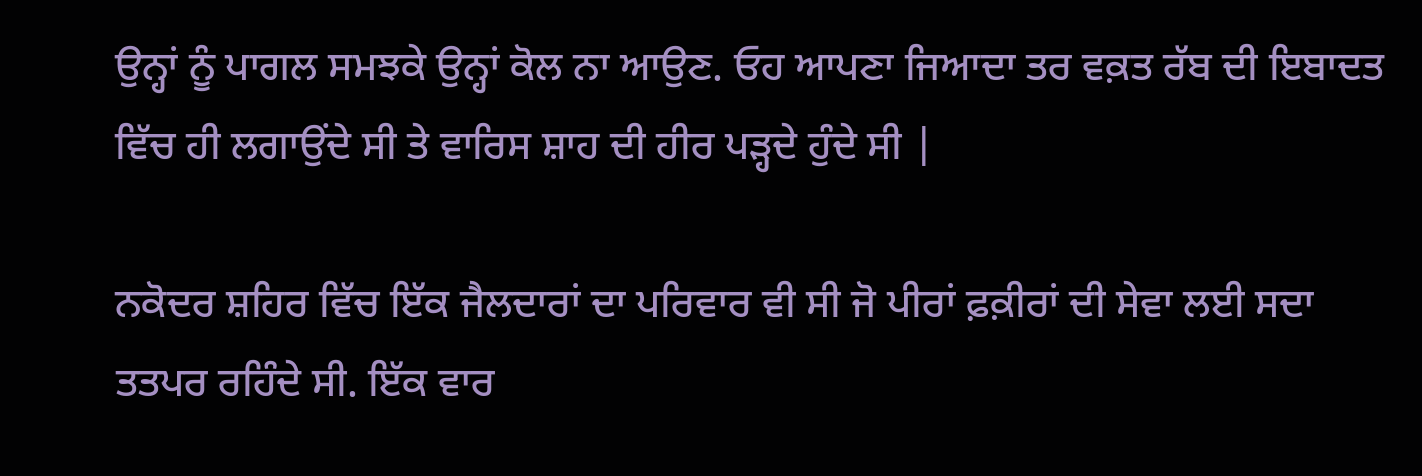ਉਨ੍ਹਾਂ ਨੂੰ ਪਾਗਲ ਸਮਝਕੇ ਉਨ੍ਹਾਂ ਕੋਲ ਨਾ ਆਉਣ. ਓਹ ਆਪਣਾ ਜਿਆਦਾ ਤਰ ਵਕ਼ਤ ਰੱਬ ਦੀ ਇਬਾਦਤ ਵਿੱਚ ਹੀ ਲਗਾਉਂਦੇ ਸੀ ਤੇ ਵਾਰਿਸ ਸ਼ਾਹ ਦੀ ਹੀਰ ਪੜ੍ਹਦੇ ਹੁੰਦੇ ਸੀ |

ਨਕੋਦਰ ਸ਼ਹਿਰ ਵਿੱਚ ਇੱਕ ਜੈਲਦਾਰਾਂ ਦਾ ਪਰਿਵਾਰ ਵੀ ਸੀ ਜੋ ਪੀਰਾਂ ਫ਼ਕ਼ੀਰਾਂ ਦੀ ਸੇਵਾ ਲਈ ਸਦਾ ਤਤਪਰ ਰਹਿੰਦੇ ਸੀ. ਇੱਕ ਵਾਰ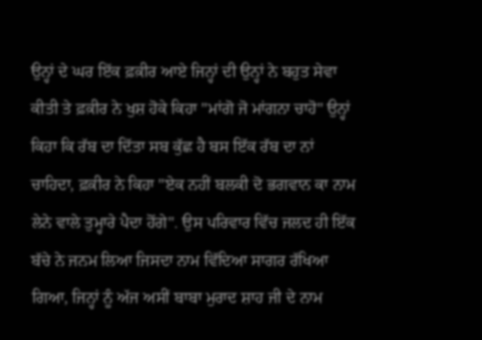ਉਨ੍ਹਾਂ ਦੇ ਘਰ ਇੱਕ ਫ਼ਕ਼ੀਰ ਆਏ ਜਿਨ੍ਹਾਂ ਦੀ ਉਨ੍ਹਾਂ ਨੇ ਬਹੁਤ ਸੇਵਾ ਕੀਤੀ ਤੇ ਫ਼ਕ਼ੀਰ ਨੇ ਖੁਸ਼ ਹੋਕੇ ਕਿਹਾ "ਮਾਂਗੋ ਜੋ ਮਾਂਗਨਾ ਚਾਹੋ" ਉਨ੍ਹਾਂ ਕਿਹਾ ਕਿ ਰੱਬ ਦਾ ਦਿੱਤਾ ਸਬ ਕੁੱਛ ਹੈ ਬਸ ਇੱਕ ਰੱਬ ਦਾ ਨਾਂ ਚਾਹਿਦਾ, ਫ਼ਕ਼ੀਰ ਨੇ ਕਿਹਾ "ਏਕ ਨਹੀਂ ਬਲਕੀ ਦੋ ਭਗਵਾਨ ਕਾ ਨਾਮ ਲੇਨੇ ਵਾਲੇ ਤੁਮ੍ਹਾਰੇ ਪੈਦਾ ਹੋਂਗੇ". ਉਸ ਪਰਿਵਾਰ ਵਿੱਚ ਜਲਦ ਹੀ ਇੱਕ ਬੱਚੇ ਨੇ ਜਨਮ ਲਿਆ ਜਿਸਦਾ ਨਾਮ ਵਿੱਦਿਆ ਸਾਗਰ ਰੱਖਿਆ ਗਿਆ, ਜਿਨ੍ਹਾਂ ਨੂੰ ਅੱਜ ਅਸੀਂ ਬਾਬਾ ਮੁਰਾਦ ਸ਼ਾਹ ਜੀ ਦੇ ਨਾਮ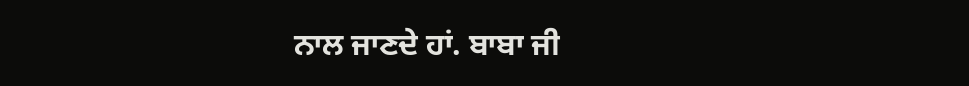ਨਾਲ ਜਾਣਦੇ ਹਾਂ. ਬਾਬਾ ਜੀ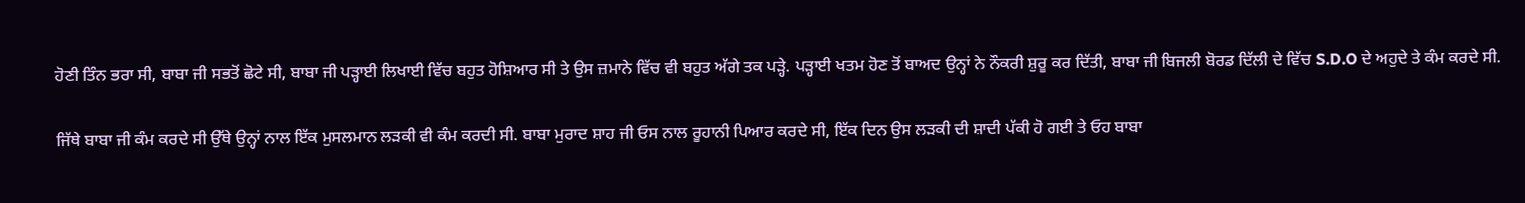ਹੋਣੀ ਤਿੰਨ ਭਰਾ ਸੀ, ਬਾਬਾ ਜੀ ਸਭਤੋਂ ਛੋਟੇ ਸੀ, ਬਾਬਾ ਜੀ ਪੜ੍ਹਾਈ ਲਿਖਾਈ ਵਿੱਚ ਬਹੁਤ ਹੋਸ਼ਿਆਰ ਸੀ ਤੇ ਉਸ ਜ਼ਮਾਨੇ ਵਿੱਚ ਵੀ ਬਹੁਤ ਅੱਗੇ ਤਕ ਪੜ੍ਹੇ. ਪੜ੍ਹਾਈ ਖਤਮ ਹੋਣ ਤੋਂ ਬਾਅਦ ਉਨ੍ਹਾਂ ਨੇ ਨੌਕਰੀ ਸ਼ੁਰੂ ਕਰ ਦਿੱਤੀ, ਬਾਬਾ ਜੀ ਬਿਜਲੀ ਬੋਰਡ ਦਿੱਲੀ ਦੇ ਵਿੱਚ S.D.O ਦੇ ਅਹੁਦੇ ਤੇ ਕੰਮ ਕਰਦੇ ਸੀ.

ਜਿੱਥੇ ਬਾਬਾ ਜੀ ਕੰਮ ਕਰਦੇ ਸੀ ਉੱਥੇ ਉਨ੍ਹਾਂ ਨਾਲ ਇੱਕ ਮੁਸਲਮਾਨ ਲੜਕੀ ਵੀ ਕੰਮ ਕਰਦੀ ਸੀ. ਬਾਬਾ ਮੁਰਾਦ ਸ਼ਾਹ ਜੀ ਓਸ ਨਾਲ ਰੂਹਾਨੀ ਪਿਆਰ ਕਰਦੇ ਸੀ, ਇੱਕ ਦਿਨ ਉਸ ਲੜਕੀ ਦੀ ਸ਼ਾਦੀ ਪੱਕੀ ਹੋ ਗਈ ਤੇ ਓਹ ਬਾਬਾ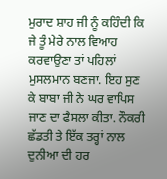ਮੁਰਾਦ ਸ਼ਾਹ ਜੀ ਨੂੰ ਕਹਿੰਦੀ ਕਿ ਜੇ ਤੂੰ ਮੇਰੇ ਨਾਲ ਵਿਆਹ ਕਰਵਾਉਣਾ ਤਾਂ ਪਹਿਲਾਂ ਮੁਸਲਮਾਨ ਬਣਜਾ. ਇਹ ਸੁਣ ਕੇ ਬਾਬਾ ਜੀ ਨੇ ਘਰ ਵਾਪਿਸ ਜਾਣ ਦਾ ਫੈਸਲਾ ਕੀਤਾ. ਨੌਕਰੀ ਛੱਡਤੀ ਤੇ ਇੱਕ ਤਰ੍ਹਾਂ ਨਾਲ ਦੁਨੀਆ ਦੀ ਹਰ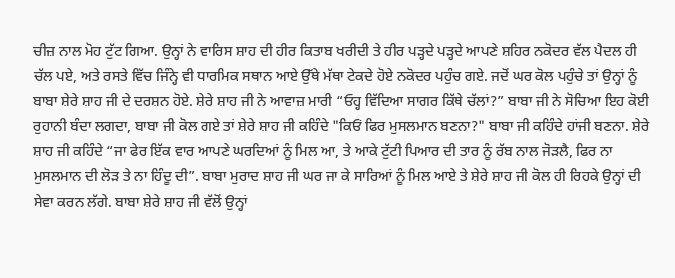ਚੀਜ਼ ਨਾਲ ਮੋਹ ਟੁੱਟ ਗਿਆ. ਉਨ੍ਹਾਂ ਨੇ ਵਾਰਿਸ ਸ਼ਾਹ ਦੀ ਹੀਰ ਕਿਤਾਬ ਖਰੀਦੀ ਤੇ ਹੀਰ ਪੜ੍ਹਦੇ ਪੜ੍ਹਦੇ ਆਪਣੇ ਸ਼ਹਿਰ ਨਕੋਦਰ ਵੱਲ ਪੈਦਲ ਹੀ ਚੱਲ ਪਏ, ਅਤੇ ਰਸਤੇ ਵਿੱਚ ਜਿੰਨ੍ਹੇ ਵੀ ਧਾਰਮਿਕ ਸਥਾਨ ਆਏ ਉੱਥੇ ਮੱਥਾ ਟੇਕਦੇ ਹੋਏ ਨਕੋਦਰ ਪਹੁੰਚ ਗਏ. ਜਦੋਂ ਘਰ ਕੋਲ ਪਹੁੰਚੇ ਤਾਂ ਉਨ੍ਹਾਂ ਨੂੰ ਬਾਬਾ ਸ਼ੇਰੇ ਸ਼ਾਹ ਜੀ ਦੇ ਦਰਸ਼ਨ ਹੋਏ. ਸ਼ੇਰੇ ਸ਼ਾਹ ਜੀ ਨੇ ਆਵਾਜ਼ ਮਾਰੀ “ਓਹ੍ਹ ਵਿੱਦਿਆ ਸਾਗਰ ਕਿੱਥੇ ਚੱਲਾਂ?” ਬਾਬਾ ਜੀ ਨੇ ਸੋਚਿਆ ਇਹ ਕੋਈ ਰੁਹਾਨੀ ਬੰਦਾ ਲਗਦਾ, ਬਾਬਾ ਜੀ ਕੋਲ ਗਏ ਤਾਂ ਸ਼ੇਰੇ ਸ਼ਾਹ ਜੀ ਕਹਿੰਦੇ "ਕਿਓਂ ਫਿਰ ਮੁਸਲਮਾਨ ਬਣਨਾ?" ਬਾਬਾ ਜੀ ਕਹਿੰਦੇ ਹਾਂਜੀ ਬਣਨਾ. ਸ਼ੇਰੇ ਸ਼ਾਹ ਜੀ ਕਹਿੰਦੇ “ਜਾ ਫੇਰ ਇੱਕ ਵਾਰ ਆਪਣੇ ਘਰਦਿਆਂ ਨੂੰ ਮਿਲ ਆ, ਤੇ ਆਕੇ ਟੁੱਟੀ ਪਿਆਰ ਦੀ ਤਾਰ ਨੂੰ ਰੱਬ ਨਾਲ ਜੋੜਲੈ, ਫਿਰ ਨਾ ਮੁਸਲਮਾਨ ਦੀ ਲੋੜ ਤੇ ਨਾ ਹਿੰਦੂ ਦੀ”. ਬਾਬਾ ਮੁਰਾਦ ਸ਼ਾਹ ਜੀ ਘਰ ਜਾ ਕੇ ਸਾਰਿਆਂ ਨੂੰ ਮਿਲ ਆਏ ਤੇ ਸ਼ੇਰੇ ਸ਼ਾਹ ਜੀ ਕੋਲ ਹੀ ਰਿਹਕੇ ਉਨ੍ਹਾਂ ਦੀ ਸੇਵਾ ਕਰਨ ਲੱਗੇ. ਬਾਬਾ ਸ਼ੇਰੇ ਸ਼ਾਹ ਜੀ ਵੱਲੋਂ ਉਨ੍ਹਾਂ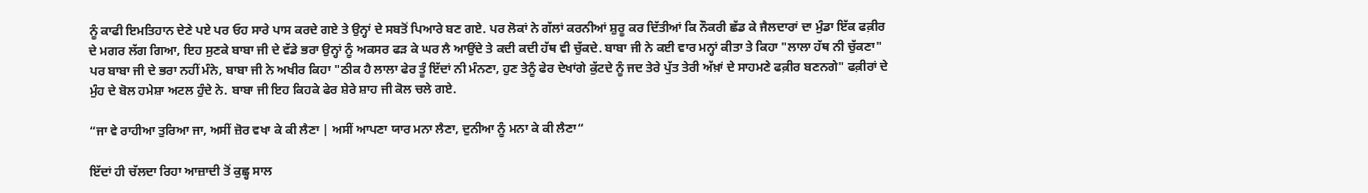ਨੂੰ ਕਾਫੀ ਇਮਤਿਹਾਨ ਦੇਣੇ ਪਏ ਪਰ ਓਹ ਸਾਰੇ ਪਾਸ ਕਰਦੇ ਗਏ ਤੇ ਉਨ੍ਹਾਂ ਦੇ ਸਬਤੋਂ ਪਿਆਰੇ ਬਣ ਗਏ. ਪਰ ਲੋਕਾਂ ਨੇ ਗੱਲਾਂ ਕਰਨੀਆਂ ਸ਼ੁਰੂ ਕਰ ਦਿੱਤੀਆਂ ਕਿ ਨੌਕਰੀ ਛੱਡ ਕੇ ਜੈਲਦਾਰਾਂ ਦਾ ਮੁੰਡਾ ਇੱਕ ਫਕ਼ੀਰ ਦੇ ਮਗਰ ਲੱਗ ਗਿਆ, ਇਹ ਸੁਣਕੇ ਬਾਬਾ ਜੀ ਦੇ ਵੱਡੇ ਭਰਾ ਉਨ੍ਹਾਂ ਨੂੰ ਅਕਸਰ ਫੜ ਕੇ ਘਰ ਲੈ ਆਉਂਦੇ ਤੇ ਕਦੀ ਕਦੀ ਹੱਥ ਵੀ ਚੁੱਕਦੇ. ਬਾਬਾ ਜੀ ਨੇ ਕਈ ਵਾਰ ਮਨ੍ਹਾਂ ਕੀਤਾ ਤੇ ਕਿਹਾ "ਲਾਲਾ ਹੱਥ ਨੀ ਚੁੱਕਣਾ" ਪਰ ਬਾਬਾ ਜੀ ਦੇ ਭਰਾ ਨਹੀਂ ਮੰਨੇ, ਬਾਬਾ ਜੀ ਨੇ ਅਖੀਰ ਕਿਹਾ "ਠੀਕ ਹੈ ਲਾਲਾ ਫੇਰ ਤੂੰ ਇੱਦਾਂ ਨੀ ਮੰਨਣਾ, ਹੁਣ ਤੇਨੂੰ ਫੇਰ ਦੇਖਾਂਗੇ ਕੁੱਟਦੇ ਨੂੰ ਜਦ ਤੇਰੇ ਪੁੱਤ ਤੇਰੀ ਅੱਖ਼ਾਂ ਦੇ ਸਾਹਮਣੇ ਫਕ਼ੀਰ ਬਣਨਗੇ" ਫਕ਼ੀਰਾਂ ਦੇ ਮੁੰਹ ਦੇ ਬੋਲ ਹਮੇਸ਼ਾ ਅਟਲ ਹੁੰਦੇ ਨੇ. ਬਾਬਾ ਜੀ ਇਹ ਕਿਹਕੇ ਫੇਰ ਸ਼ੇਰੇ ਸ਼ਾਹ ਜੀ ਕੋਲ ਚਲੇ ਗਏ.

“ਜਾ ਵੇ ਰਾਹੀਆ ਤੁਰਿਆ ਜਾ, ਅਸੀਂ ਜ਼ੋਰ ਵਖਾ ਕੇ ਕੀ ਲੈਣਾ | ਅਸੀਂ ਆਪਣਾ ਯਾਰ ਮਨਾ ਲੈਣਾ, ਦੁਨੀਆ ਨੂੰ ਮਨਾ ਕੇ ਕੀ ਲੈਣਾ“

ਇੱਦਾਂ ਹੀ ਚੱਲਦਾ ਰਿਹਾ ਆਜ਼ਾਦੀ ਤੋਂ ਕੁਛ੍ਹ ਸਾਲ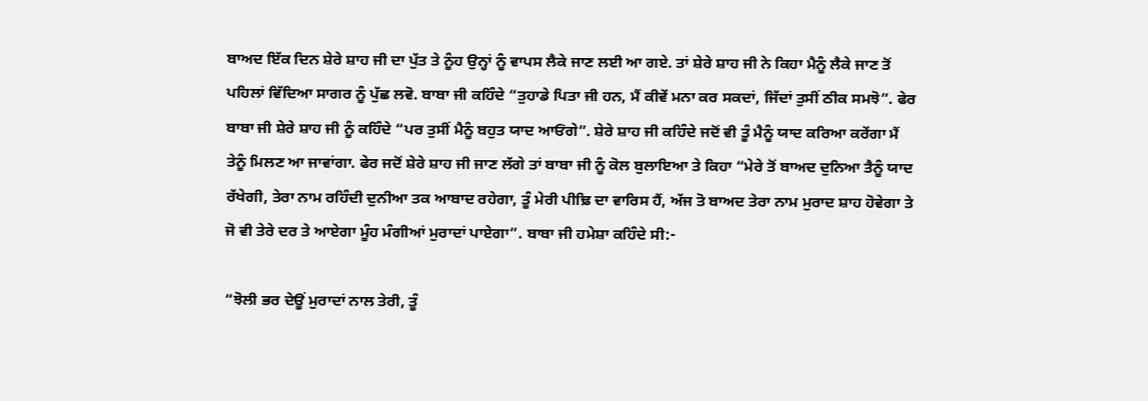ਬਾਅਦ ਇੱਕ ਦਿਨ ਸ਼ੇਰੇ ਸ਼ਾਹ ਜੀ ਦਾ ਪੁੱਤ ਤੇ ਨੂੰਹ ਉਨ੍ਹਾਂ ਨੂੰ ਵਾਪਸ ਲੈਕੇ ਜਾਣ ਲਈ ਆ ਗਏ. ਤਾਂ ਸ਼ੇਰੇ ਸ਼ਾਹ ਜੀ ਨੇ ਕਿਹਾ ਮੈਨੂੰ ਲੈਕੇ ਜਾਣ ਤੋਂ ਪਹਿਲਾਂ ਵਿੱਦਿਆ ਸਾਗਰ ਨੂੰ ਪੁੱਛ ਲਵੋ. ਬਾਬਾ ਜੀ ਕਹਿੰਦੇ “ਤੁਹਾਡੇ ਪਿਤਾ ਜੀ ਹਨ, ਮੈਂ ਕੀਵੇਂ ਮਨਾ ਕਰ ਸਕਦਾਂ, ਜਿੱਦਾਂ ਤੁਸੀਂ ਠੀਕ ਸਮਝੋ”. ਫੇਰ ਬਾਬਾ ਜੀ ਸ਼ੇਰੇ ਸ਼ਾਹ ਜੀ ਨੂੰ ਕਹਿੰਦੇ “ਪਰ ਤੁਸੀਂ ਮੈਨੂੰ ਬਹੁਤ ਯਾਦ ਆਓਂਗੇ”. ਸ਼ੇਰੇ ਸ਼ਾਹ ਜੀ ਕਹਿੰਦੇ ਜਦੋਂ ਵੀ ਤੂੰ ਮੈਨੂੰ ਯਾਦ ਕਰਿਆ ਕਰੇਂਗਾ ਮੈਂ ਤੇਨੂੰ ਮਿਲਣ ਆ ਜਾਵਾਂਗਾ. ਫੇਰ ਜਦੋਂ ਸ਼ੇਰੇ ਸ਼ਾਹ ਜੀ ਜਾਣ ਲੱਗੇ ਤਾਂ ਬਾਬਾ ਜੀ ਨੂੰ ਕੋਲ ਬੁਲਾਇਆ ਤੇ ਕਿਹਾ “ਮੇਰੇ ਤੋਂ ਬਾਅਦ ਦੁਨਿਆ ਤੈਨੂੰ ਯਾਦ ਰੱਖੇਗੀ, ਤੇਰਾ ਨਾਮ ਰਹਿੰਦੀ ਦੁਨੀਆ ਤਕ ਆਬਾਦ ਰਹੇਗਾ, ਤੂੰ ਮੇਰੀ ਪੀਢ਼ਿ ਦਾ ਵਾਰਿਸ ਹੈਂ, ਅੱਜ ਤੋ ਬਾਅਦ ਤੇਰਾ ਨਾਮ ਮੁਰਾਦ ਸ਼ਾਹ ਹੋਵੇਗਾ ਤੇ ਜੋ ਵੀ ਤੇਰੇ ਦਰ ਤੇ ਆਏਗਾ ਮੂੰਹ ਮੰਗੀਆਂ ਮੁਰਾਦਾਂ ਪਾਏਗਾ”. ਬਾਬਾ ਜੀ ਹਮੇਸ਼ਾ ਕਹਿੰਦੇ ਸੀ:-

“ਝੋਲੀ ਭਰ ਦੇਊਂ ਮੁਰਾਦਾਂ ਨਾਲ ਤੇਰੀ, ਤੂੰ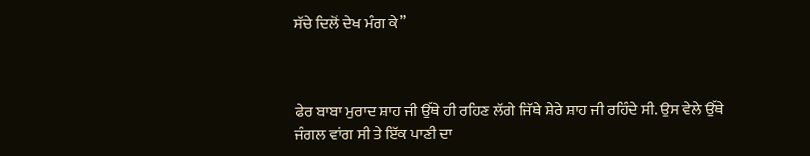ਸੱਚੇ ਦਿਲੋਂ ਦੇਖ ਮੰਗ ਕੇ”



ਫੇਰ ਬਾਬਾ ਮੁਰਾਦ ਸ਼ਾਹ ਜੀ ਉੱਥੇ ਹੀ ਰਹਿਣ ਲੱਗੇ ਜਿੱਥੇ ਸ਼ੇਰੇ ਸ਼ਾਹ ਜੀ ਰਹਿੰਦੇ ਸੀ. ਉਸ ਵੇਲੇ ਉੱਥੇ ਜੰਗਲ ਵਾਂਗ ਸੀ ਤੇ ਇੱਕ ਪਾਣੀ ਦਾ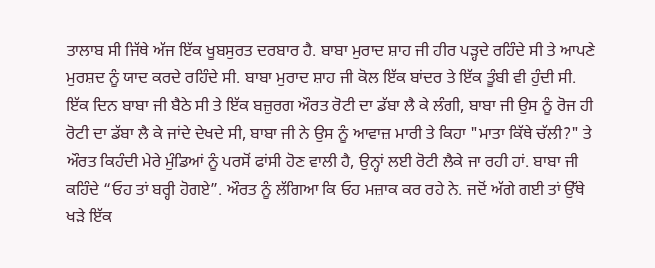ਤਾਲਾਬ ਸੀ ਜਿੱਥੇ ਅੱਜ ਇੱਕ ਖੂਬਸੁਰਤ ਦਰਬਾਰ ਹੈ. ਬਾਬਾ ਮੁਰਾਦ ਸ਼ਾਹ ਜੀ ਹੀਰ ਪੜ੍ਹਦੇ ਰਹਿੰਦੇ ਸੀ ਤੇ ਆਪਣੇ ਮੁਰਸ਼ਦ ਨੂੰ ਯਾਦ ਕਰਦੇ ਰਹਿੰਦੇ ਸੀ. ਬਾਬਾ ਮੁਰਾਦ ਸ਼ਾਹ ਜੀ ਕੋਲ ਇੱਕ ਬਾਂਦਰ ਤੇ ਇੱਕ ਤੂੰਬੀ ਵੀ ਹੁੰਦੀ ਸੀ. ਇੱਕ ਦਿਨ ਬਾਬਾ ਜੀ ਬੈਠੇ ਸੀ ਤੇ ਇੱਕ ਬਜ਼ੁਰਗ ਔਰਤ ਰੋਟੀ ਦਾ ਡੱਬਾ ਲੈ ਕੇ ਲੰਗੀ, ਬਾਬਾ ਜੀ ਉਸ ਨੂੰ ਰੋਜ ਹੀ ਰੋਟੀ ਦਾ ਡੱਬਾ ਲੈ ਕੇ ਜਾਂਦੇ ਦੇਖਦੇ ਸੀ, ਬਾਬਾ ਜੀ ਨੇ ਉਸ ਨੂੰ ਆਵਾਜ਼ ਮਾਰੀ ਤੇ ਕਿਹਾ "ਮਾਤਾ ਕਿੱਥੇ ਚੱਲੀ?" ਤੇ ਔਰਤ ਕਿਹੰਦੀ ਮੇਰੇ ਮੁੰਡਿਆਂ ਨੂੰ ਪਰਸੋਂ ਫਾਂਸੀ ਹੋਣ ਵਾਲੀ ਹੈ, ਉਨ੍ਹਾਂ ਲਈ ਰੋਟੀ ਲੈਕੇ ਜਾ ਰਹੀ ਹਾਂ. ਬਾਬਾ ਜੀ ਕਹਿੰਦੇ “ਓਹ ਤਾਂ ਬਰ੍ਹੀ ਹੋਗਏ”. ਔਰਤ ਨੂੰ ਲੱਗਿਆ ਕਿ ਓਹ ਮਜ਼ਾਕ ਕਰ ਰਹੇ ਨੇ. ਜਦੋਂ ਅੱਗੇ ਗਈ ਤਾਂ ਉੱਥੇ ਖੜੇ ਇੱਕ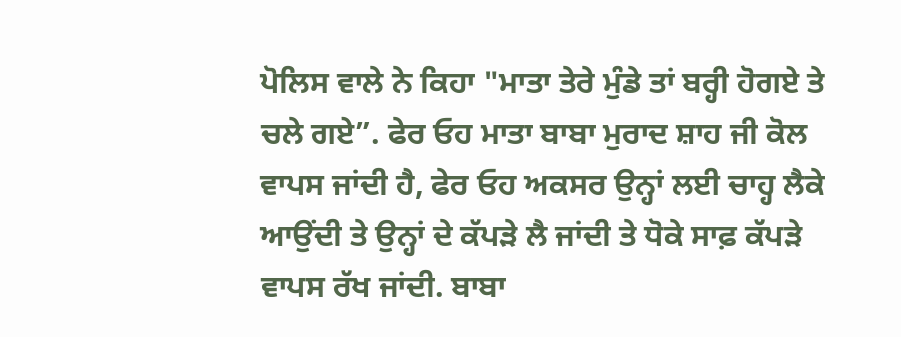ਪੋਲਿਸ ਵਾਲੇ ਨੇ ਕਿਹਾ "ਮਾਤਾ ਤੇਰੇ ਮੁੰਡੇ ਤਾਂ ਬਰ੍ਹੀ ਹੋਗਏ ਤੇ ਚਲੇ ਗਏ”. ਫੇਰ ਓਹ ਮਾਤਾ ਬਾਬਾ ਮੁਰਾਦ ਸ਼ਾਹ ਜੀ ਕੋਲ ਵਾਪਸ ਜਾਂਦੀ ਹੈ, ਫੇਰ ਓਹ ਅਕਸਰ ਉਨ੍ਹਾਂ ਲਈ ਚਾਹ੍ਹ ਲੈਕੇ ਆਉਂਦੀ ਤੇ ਉਨ੍ਹਾਂ ਦੇ ਕੱਪੜੇ ਲੈ ਜਾਂਦੀ ਤੇ ਧੋਕੇ ਸਾਫ਼ ਕੱਪੜੇ ਵਾਪਸ ਰੱਖ ਜਾਂਦੀ. ਬਾਬਾ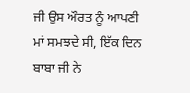ਜੀ ਉਸ ਔਰਤ ਨੂੰ ਆਪਣੀ ਮਾਂ ਸਮਝਦੇ ਸੀ, ਇੱਕ ਦਿਨ ਬਾਬਾ ਜੀ ਨੇ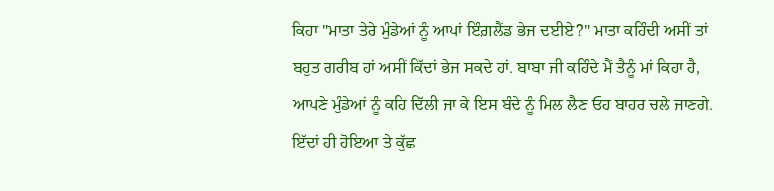ਕਿਹਾ "ਮਾਤਾ ਤੇਰੇ ਮੁੰਡੇਆਂ ਨੂੰ ਆਪਾਂ ਇੰਗ਼ਲੈਂਡ ਭੇਜ ਦਈਏ?" ਮਾਤਾ ਕਹਿੰਦੀ ਅਸੀਂ ਤਾਂ ਬਹੁਤ ਗਰੀਬ ਹਾਂ ਅਸੀਂ ਕਿੱਦਾਂ ਭੇਜ ਸਕਦੇ ਹਾਂ. ਬਾਬਾ ਜੀ ਕਹਿੰਦੇ ਮੈਂ ਤੈਨੂੰ ਮਾਂ ਕਿਹਾ ਹੈ, ਆਪਣੇ ਮੁੰਡੇਆਂ ਨੂੰ ਕਹਿ ਦਿੱਲੀ ਜਾ ਕੇ ਇਸ ਬੰਦੇ ਨੂੰ ਮਿਲ ਲੈਣ ਓਹ ਬਾਹਰ ਚਲੇ ਜਾਣਗੇ. ਇੱਦਾਂ ਹੀ ਹੋਇਆ ਤੇ ਕੁੱਛ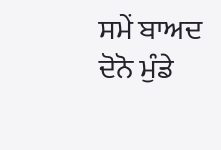ਸਮੇਂ ਬਾਅਦ ਦੋਨੋ ਮੁੰਡੇ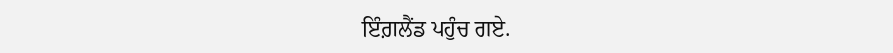ਇੰਗ਼ਲੈਂਡ ਪਹੁੰਚ ਗਏ.